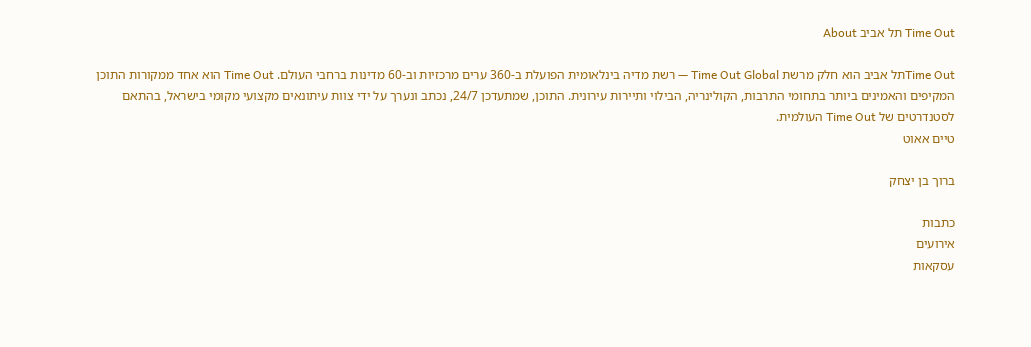Time Out תל אביב About

Time Outתל אביב הוא חלק מרשת Time Out Global — רשת מדיה בינלאומית הפועלת ב-360 ערים מרכזיות וב-60 מדינות ברחבי העולם. Time Out הוא אחד ממקורות התוכן המקיפים והאמינים ביותר בתחומי התרבות, הקולינריה, הבילוי ותיירות עירונית. התוכן, שמתעדכן 24/7, נכתב ונערך על ידי צוות עיתונאים מקצועי מקומי בישראל, בהתאם לסטנדרטים של Time Out העולמית.
טיים אאוט

ברוך בן יצחק

כתבות
אירועים
עסקאות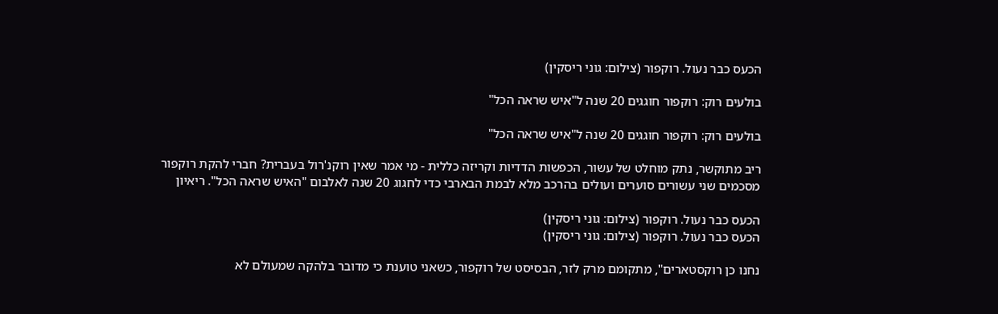הכעס כבר נעול. רוקפור (צילום: גוני ריסקין)

בולעים רוק: רוקפור חוגגים 20 שנה ל"איש שראה הכל"

בולעים רוק: רוקפור חוגגים 20 שנה ל"איש שראה הכל"

ריב מתוקשר, נתק מוחלט של עשור, הכפשות הדדיות וקריזה כללית - מי אמר שאין רוקנ'רול בעברית? חברי להקת רוקפור מסכמים שני עשורים סוערים ועולים בהרכב מלא לבמת הבארבי כדי לחגוג 20 שנה לאלבום "האיש שראה הכל". ריאיון

הכעס כבר נעול. רוקפור (צילום: גוני ריסקין)
הכעס כבר נעול. רוקפור (צילום: גוני ריסקין)

נחנו כן רוקסטארים", מתקומם מרק לזר, הבסיסט של רוקפור, כשאני טוענת כי מדובר בלהקה שמעולם לא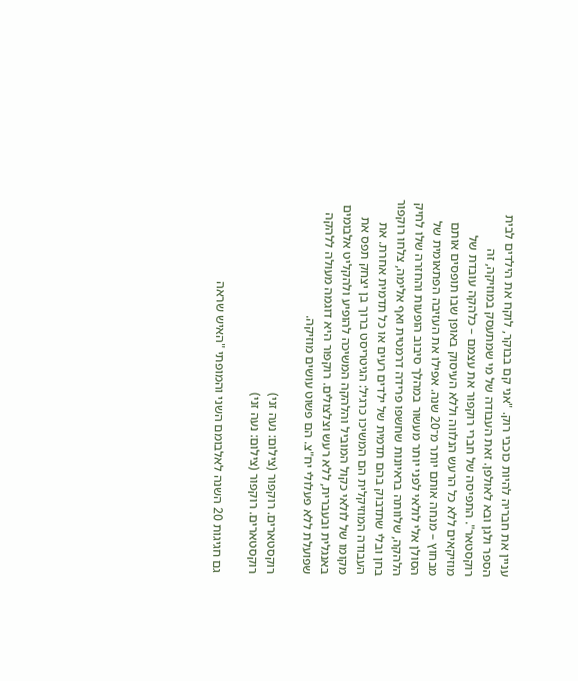עניין את חבריה להיות כוכבי רוק. "אני קם בבוקר, לוקח את הילדים לבית הספר ולגן ובא לאולפן. זאת העבודה של מי שמתעסק במוזיקה, זה רוקסטאר". התפיסה של חברי רוקפור את עצמם – כלהקה עובדת של מוזיקאים ללא כל הרעש הנלווה וללא העיסוק באופן שבו תופסים אותם מבחוץ – מנחה אותם יותר מ־20 שנה. אפילו את העזיבה הפתאומית של הסולן אלי לולאי לפני יותר מעשור במהלך סיבוב הופעות והחזרה שלו לחיק הלהקה, שלוותה בראיונות שחשפו פרידה דרמטית ואף אלימה, צלחו רוקפור בחן ובלי שתדבוק בהם תדמית של ילדים רעים או כל תדמית אחרת. את העבודה המוזיקלית הם המשיכו כרגיל: הגיטריסט ברוך בן יצחק תפס את מקומו של לולאי כקול המוביל והלהקה המשיכה להופיע ולהקליט אלבומים באנגלית ובעברית, ללא רעש וצלצולים. רוקפור היא דוגמה מעולה ללהקה שפועלת ללא פעלולי יח"צ. הם פשוט עושים מוזיקה.

רוקסטארים. רוקפור (צילום: נעה זני)
רוקסטארים. רוקפור (צילום: נעה זני)

גם חגיגות 20 השנה לאלבומם השני והמופתי "האיש שראה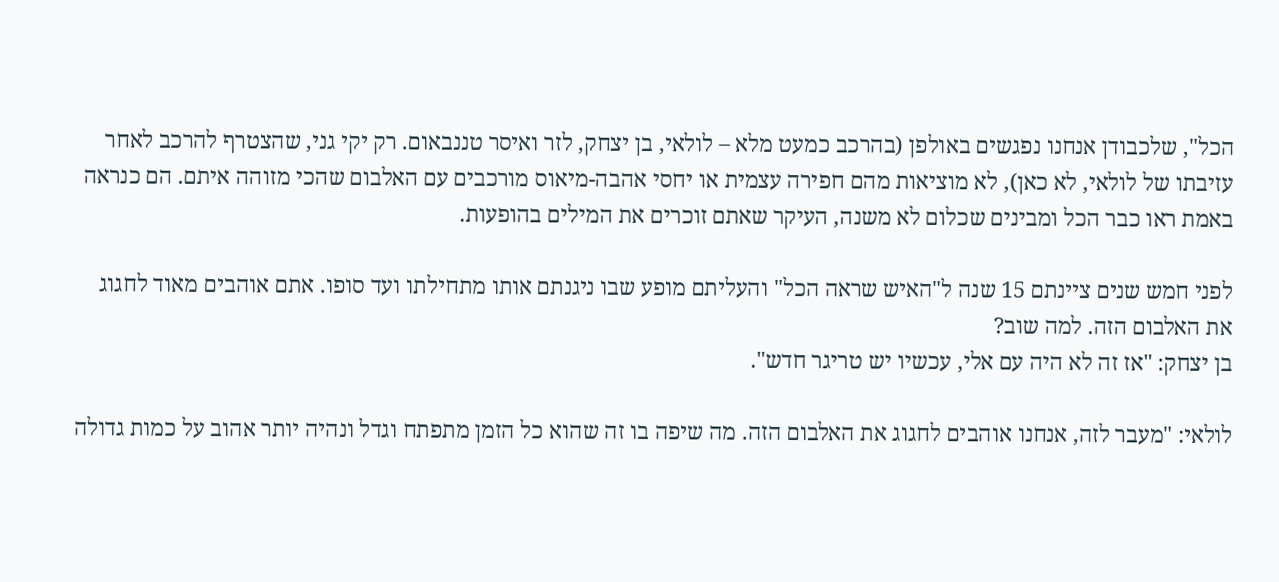הכל", שלכבודן אנחנו נפגשים באולפן (בהרכב כמעט מלא – לולאי, בן יצחק, לזר ואיסר טננבאום. רק יקי גני, שהצטרף להרכב לאחר עזיבתו של לולאי, לא כאן), לא מוציאות מהם חפירה עצמית או יחסי אהבה-מיאוס מורכבים עם האלבום שהכי מזוהה איתם. הם כנראה באמת ראו כבר הכל ומבינים שכלום לא משנה, העיקר שאתם זוכרים את המילים בהופעות.

לפני חמש שנים ציינתם 15 שנה ל"האיש שראה הכל" והעליתם מופע שבו ניגנתם אותו מתחילתו ועד סופו. אתם אוהבים מאוד לחגוג את האלבום הזה. למה שוב?
בן יצחק: "אז זה לא היה עם אלי, עכשיו יש טריגר חדש".

לולאי: "מעבר לזה, אנחנו אוהבים לחגוג את האלבום הזה. מה שיפה בו זה שהוא כל הזמן מתפתח וגדל ונהיה יותר אהוב על כמות גדולה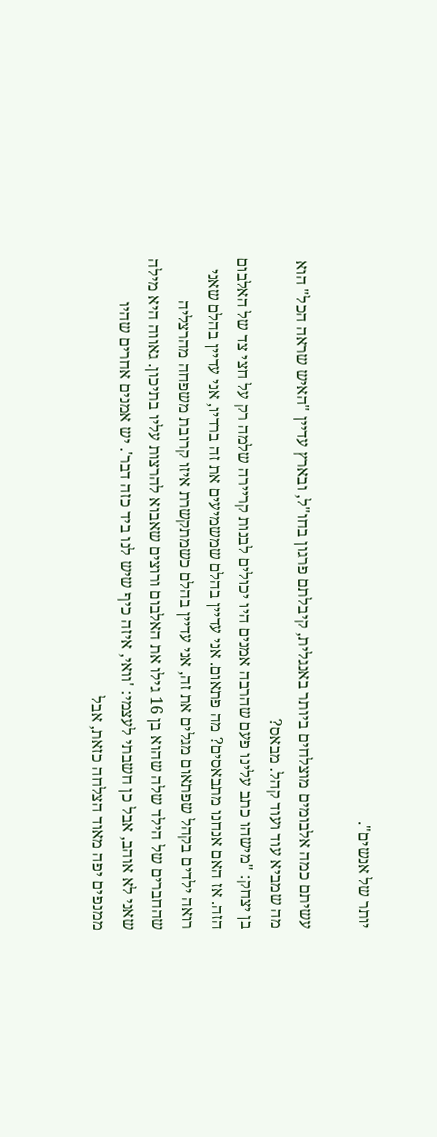יותר של אנשים".

עשיתם כמה אלבומים מוצלחים ביותר באנגלית, קיבלתם פרגון בחו"ל, ובארץ עדיין "האיש שראה הכל" הוא מה שמביא עוד ועוד קהל. מבאס?
בן יצחק: "מישהו כתב עלינו פעם שהרבה אמנים היו יכולים לבנות קריירה שלמה רק על חצי צד של האלבום הזה. אז האם אנחנו מתבאסים? מה פתאום. אני עדיין בהלם שמשמיעים את זה ברדיו, אני עדיין בהלם שאני רואה ילדים בקהל שפתאום מגלים את זה, אני עדיין בהלם כשמתקשרת איזו קרובת משפחה מהרצליה שהחברים של הילד שלה שהוא בן 16 גילו את האלבום ורוצים שאבוא להרצות עליו בתיכון. גאווה היא מילה שאני לא אוהב, אבל כן חשבתי לעצמי: 'וואי, איזה כיף שיש לנו ביד כזה דבר'. יש אמנים אחרים שהיו ממנפים יפה מאוד הצלחה כזאת, אבל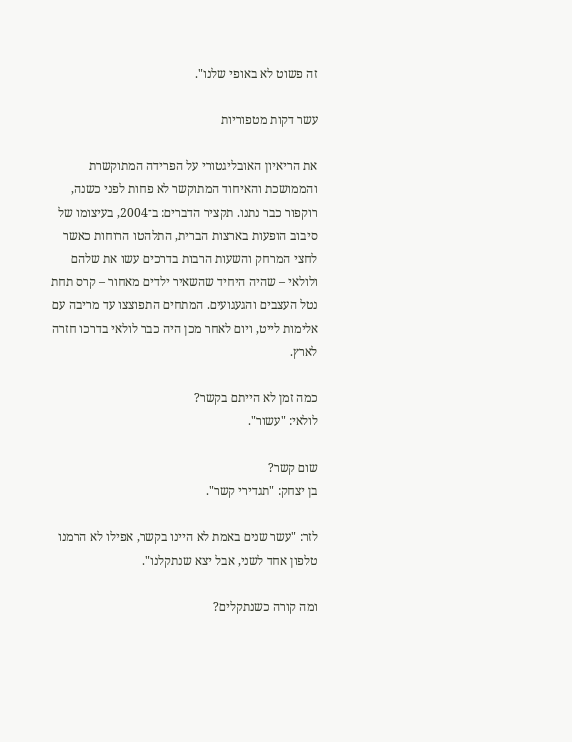זה פשוט לא באופי שלנו".

עשר דקות מטפוריות

את הריאיון האובליגטורי על הפרידה המתוקשרת והממושכת והאיחוד המתוקשר לא פחות לפני כשנה, רוקפור כבר נתנו. תקציר הדברים: ב־2004, בעיצומו של סיבוב הופעות בארצות הברית, התלהטו הרוחות כאשר לחצי המרחק והשעות הרבות בדרכים עשו את שלהם ולולאי – שהיה היחיד שהשאיר ילדים מאחור – קרס תחת נטל העצבים והגעגועים. המתחים התפוצצו עד מריבה עם אלימות לייט, ויום לאחר מכן היה כבר לולאי בדרכו חזרה לארץ.

כמה זמן לא הייתם בקשר?
לולאי: "עשור".

שום קשר?
בן יצחק: "תגדירי קשר".

לזר: "עשר שנים באמת לא היינו בקשר, אפילו לא הרמנו טלפון אחד לשני, אבל יצא שנתקלנו".

ומה קורה כשנתקלים?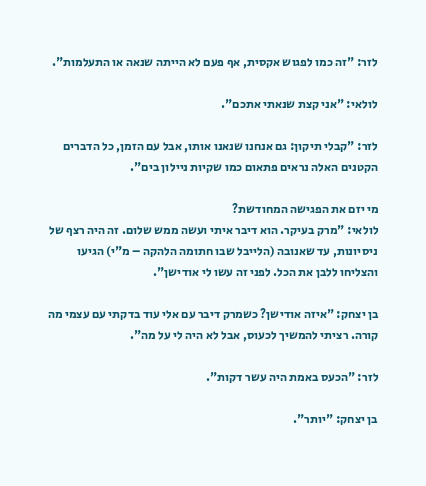לזר: "זה כמו לפגוש אקסית, אף פעם לא הייתה שנאה או התעלמות".

לולאי: "אני קצת שנאתי אתכם".

לזר: "קבלי תיקון: גם אנחנו שנאנו אותו, אבל עם הזמן, כל הדברים הקטנים האלה נראים פתאום כמו שקיות ניילון בים".

מי יזם את הפגישה המחודשת?
לולאי: "מרק בעיקר. הוא דיבר איתי ועשה ממש שלום. זה היה רצף של ניסיונות, עד שאנובה (הלייבל שבו חתומה הלהקה – מ"י) הגיעו והצליחו ללבן את הכל. לפני זה עשו לי אודישן".

בן יצחק: "איזה אודישן? כשמרק דיבר עם אלי עוד בדקתי עם עצמי מה קורה. רציתי להמשיך לכעוס, אבל לא היה לי על מה".

לזר: "הכעס באמת היה עשר דקות".

בן יצחק: "יותר".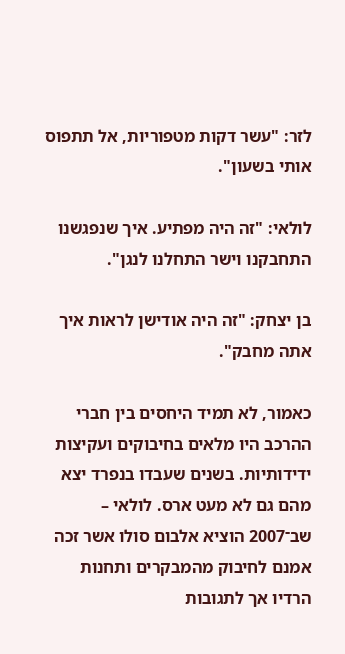לזר: "עשר דקות מטפוריות, אל תתפוס אותי בשעון".

לולאי: "זה היה מפתיע. איך שנפגשנו התחבקנו וישר התחלנו לנגן".

בן יצחק: "זה היה אודישן לראות איך אתה מחבק".

כאמור, לא תמיד היחסים בין חברי ההרכב היו מלאים בחיבוקים ועקיצות ידידותיות. בשנים שעבדו בנפרד יצא מהם גם לא מעט ארס. לולאי – שב־2007 הוציא אלבום סולו אשר זכה אמנם לחיבוק מהמבקרים ותחנות הרדיו אך לתגובות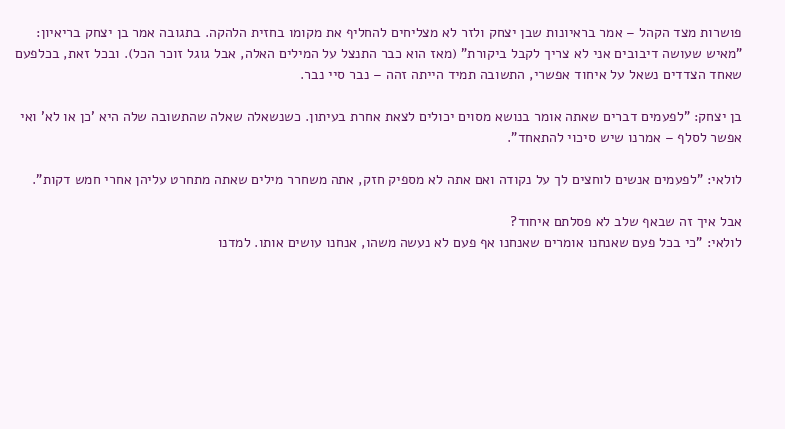פושרות מצד הקהל – אמר בראיונות שבן יצחק ולזר לא מצליחים להחליף את מקומו בחזית הלהקה. בתגובה אמר בן יצחק בריאיון: "מאיש שעושה דיבובים אני לא צריך לקבל ביקורת" (מאז הוא כבר התנצל על המילים האלה, אבל גוגל זוכר הכל). ובכל זאת, בכלפעם שאחד הצדדים נשאל על איחוד אפשרי, התשובה תמיד הייתה זהה – נבר סיי נבר.

בן יצחק: "לפעמים דברים שאתה אומר בנושא מסוים יכולים לצאת אחרת בעיתון. כשנשאלה שאלה שהתשובה שלה היא 'כן או לא' ואי אפשר לסלף – אמרנו שיש סיכוי להתאחד".

לולאי: "לפעמים אנשים לוחצים לך על נקודה ואם אתה לא מספיק חזק, אתה משחרר מילים שאתה מתחרט עליהן אחרי חמש דקות".

אבל איך זה שבאף שלב לא פסלתם איחוד?
לולאי: "כי בכל פעם שאנחנו אומרים שאנחנו אף פעם לא נעשה משהו, אנחנו עושים אותו. למדנו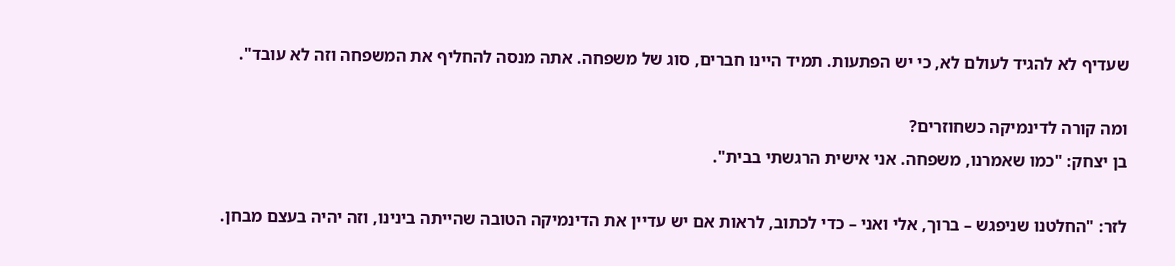שעדיף לא להגיד לעולם לא, כי יש הפתעות. תמיד היינו חברים, סוג של משפחה. אתה מנסה להחליף את המשפחה וזה לא עובד".

ומה קורה לדינמיקה כשחוזרים?
בן יצחק: "כמו שאמרנו, משפחה. אני אישית הרגשתי בבית".

לזר: "החלטנו שניפגש – ברוך, אלי ואני – כדי לכתוב, לראות אם יש עדיין את הדינמיקה הטובה שהייתה בינינו, וזה יהיה בעצם מבחן.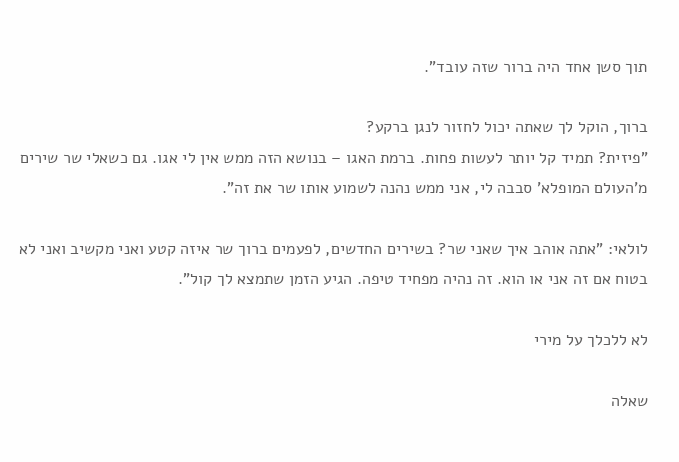תוך סשן אחד היה ברור שזה עובד".

ברוך, הוקל לך שאתה יכול לחזור לנגן ברקע?
"פיזית? תמיד קל יותר לעשות פחות. ברמת האגו – בנושא הזה ממש אין לי אגו. גם כשאלי שר שירים מ'העולם המופלא' סבבה לי, אני ממש נהנה לשמוע אותו שר את זה".

לולאי: "אתה אוהב איך שאני שר? בשירים החדשים, לפעמים ברוך שר איזה קטע ואני מקשיב ואני לא בטוח אם זה אני או הוא. זה נהיה מפחיד טיפה. הגיע הזמן שתמצא לך קול".

לא ללכלך על מירי

שאלה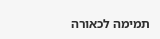תמימה לכאורה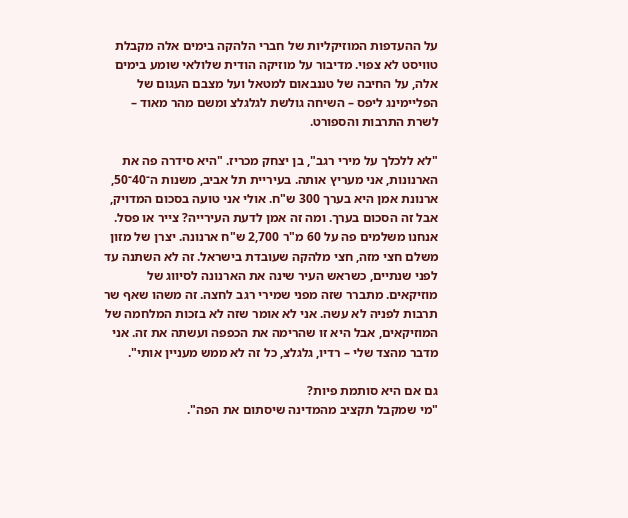על ההעדפות המוזיקליות של חברי הלהקה בימים אלה מקבלת טוויסט לא צפוי. מדיבור על מוזיקה הודית שלולאי שומע בימים אלה, על החיבה של טננבאום למטאל ועל מצבם העגום של הפליימינג ליפס – השיחה גולשת לגלגלצ ומשם מהר מאוד – לשרת התרבות והספורט.

"לא ללכלך על מירי רגב", בן יצחק מכריז. "היא סידרה פה את הארנונות, אני מעריץ אותה. בעיריית תל אביב, משנות ה־40־50, ארנונת אמן היא בערך 300 ש"ח. אולי אני טועה בסכום המדויק, אבל זה הסכום בערך. ומה זה אמן לדעת העירייה? צייר או פסל. אנחנו משלמים פה על 60 מ"ר 2,700 ש"ח ארנונה. יצרן של מזון משלם חצי מזה, חצי מלהקה שעובדת בישראל. זה לא השתנה עד לפני שנתיים, כשראש העיר שינה את הארנונה לסיווג של מוזיקאים. מתברר שזה מפני שמירי רגב לחצה. זה משהו שאף שר תרבות לפניה לא עשה. אני לא אומר שזה לא בזכות המלחמה של המוזיקאים, אבל היא זו שהרימה את הכפפה ועשתה את זה. אני מדבר מהצד שלי – רדיו, גלגלצ, כל זה לא ממש מעניין אותי".

גם אם היא סותמת פיות?
"מי שמקבל תקציב מהמדינה שיסתום את הפה".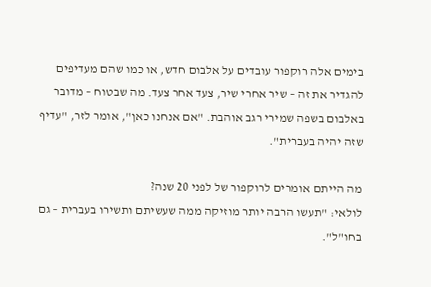בימים אלה רוקפור עובדים על אלבום חדש, או כמו שהם מעדיפים להגדיר את זה – שיר אחרי שיר, צעד אחר צעד. מה שבטוח – מדובר באלבום בשפה שמירי רגב אוהבת. "אם אנחנו כאן", אומר לזר, "עדיף שזה יהיה בעברית".

מה הייתם אומרים לרוקפור של לפני 20 שנה?
לולאי: "תעשו הרבה יותר מוזיקה ממה שעשיתם ותשירו בעברית – גם בחו"ל".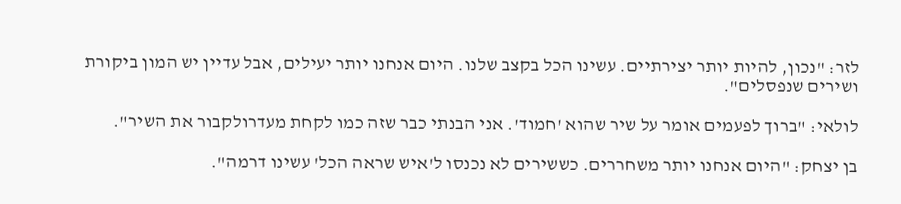לזר: "נכון, להיות יותר יצירתיים. עשינו הכל בקצב שלנו. היום אנחנו יותר יעילים, אבל עדיין יש המון ביקורת ושירים שנפסלים".

לולאי: "ברוך לפעמים אומר על שיר שהוא 'חמוד'. אני הבנתי כבר שזה כמו לקחת מעדרולקבור את השיר".

בן יצחק: "היום אנחנו יותר משחררים. כששירים לא נכנסו ל'איש שראה הכל' עשינו דרמה".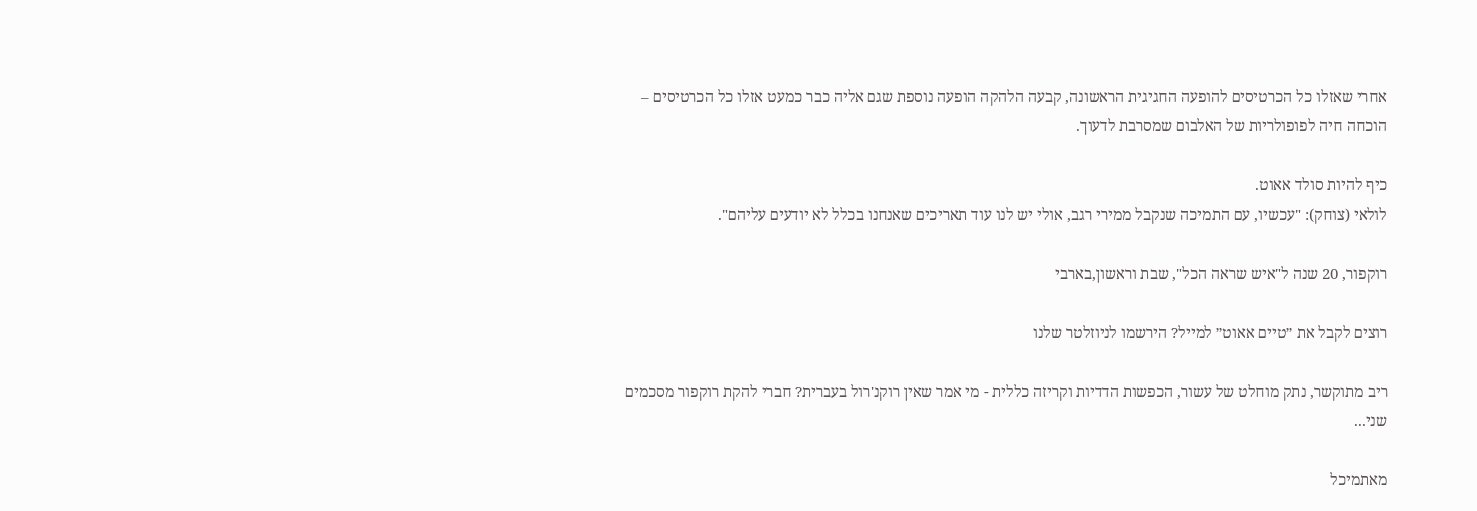אחרי שאזלו כל הכרטיסים להופעה החגיגית הראשונה, קבעה הלהקה הופעה נוספת שגם אליה כבר כמעט אזלו כל הכרטיסים – הוכחה חיה לפופולריות של האלבום שמסרבת לדעוך.

כיף להיות סולד אאוט.
לולאי (צוחק): "עכשיו, עם התמיכה שנקבל ממירי רגב, אולי יש לנו עוד תאריכים שאנחנו בכלל לא יודעים עליהם".

רוקפור, 20 שנה ל"איש שראה הכל", שבת וראשון,בארבי

רוצים לקבל את ״טיים אאוט״ למייל? הירשמו לניוזלטר שלנו

ריב מתוקשר, נתק מוחלט של עשור, הכפשות הדדיות וקריזה כללית - מי אמר שאין רוקנ'רול בעברית? חברי להקת רוקפור מסכמים שני...

מאתמיכל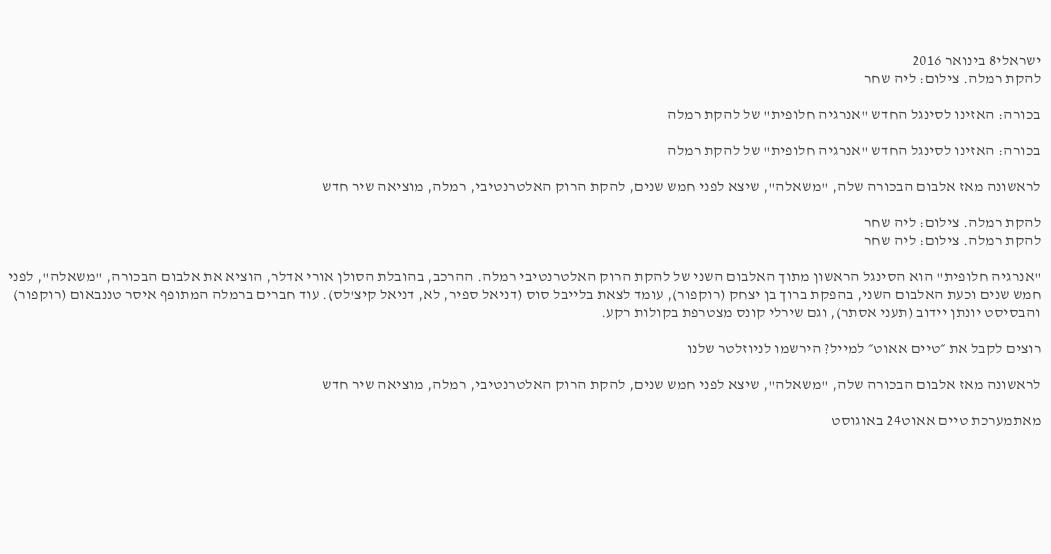ישראלי8 בינואר 2016
להקת רמלה. צילום: ליה שחר

בכורה: האזינו לסינגל החדש "אנרגיה חלופית" של להקת רמלה

בכורה: האזינו לסינגל החדש "אנרגיה חלופית" של להקת רמלה

לראשונה מאז אלבום הבכורה שלה, "משאלה", שיצא לפני חמש שנים, להקת הרוק האלטרנטיבי, רמלה, מוציאה שיר חדש

להקת רמלה. צילום: ליה שחר
להקת רמלה. צילום: ליה שחר

"אנרגיה חלופית" הוא הסינגל הראשון מתוך האלבום השני של להקת הרוק האלטרנטיבי רמלה. ההרכב, בהובלת הסולן אורי אדלר, הוציא את אלבום הבכורה, "משאלה", לפני חמש שנים וכעת האלבום השני, בהפקת ברוך בן יצחק (רוקפור), עומד לצאת בלייבל סוס (דניאל ספיר, לא, דניאל קיצ'לס). עוד חברים ברמלה המתופף איסר טננבאום (רוקפור) והבסיסט יונתן יידוב (תעני אסתר), וגם שירלי קונס מצטרפת בקולות רקע.

רוצים לקבל את ״טיים אאוט״ למייל? הירשמו לניוזלטר שלנו

לראשונה מאז אלבום הבכורה שלה, "משאלה", שיצא לפני חמש שנים, להקת הרוק האלטרנטיבי, רמלה, מוציאה שיר חדש

מאתמערכת טיים אאוט24 באוגוסט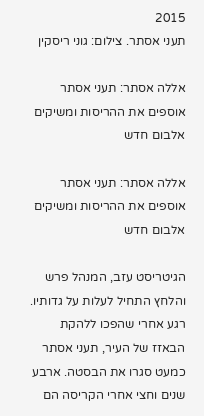2015
תעני אסתר. צילום: גוני ריסקין

אללה אסתר: תעני אסתר אוספים את ההריסות ומשיקים אלבום חדש

אללה אסתר: תעני אסתר אוספים את ההריסות ומשיקים אלבום חדש

הגיטריסט עזב, המנהל פרש והלחץ התחיל לעלות על גדותיו. רגע אחרי שהפכו ללהקת הבאזז של העיר, תעני אסתר כמעט סגרו את הבסטה. ארבע שנים וחצי אחרי הקריסה הם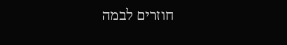חוזרים לבמה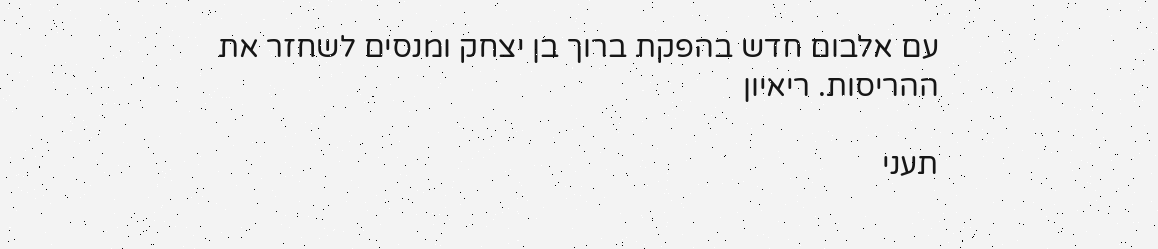עם אלבום חדש בהפקת ברוך בן יצחק ומנסים לשחזר את ההריסות. ריאיון

תעני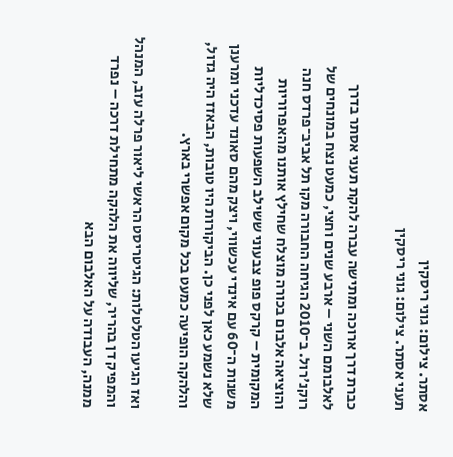אסתר. צילום: גוני ריסקין
תעני אסתר. צילום: גוני ריסקין

כברת דרך ארוכה ומתישה עברה להקת תעני אסתר בדרך לאלבומם השני – ארבע שנים וחצי, כמעט נצח במונחים של רוקנ'רול. ב־2010 הגיחה החבורה מקו תל אביב־פרדס חנה והוציאה אלבום בכורה מוצלח שחילץ אותנו מהאפרוריות המקומית – קרקס פופ צבעוני ששילב השפעות פסיכדליות משנות ה־60 עם אינדי עכשווי, ויצק מהם סאונד עדכני ומרענן שלא נשמע כאן לפני כן. הביקורות היו טובות, הבאזז היה גדול, והלהקה הופיעה כמעט בכל מקום אפשרי בארץ.

ואז הגיעו הטלטלות: הגיטריסט הראשי ליאור פרלה עזב, המנהל והמפיק דן בהריר, שליווה את הלהקה מתחילת דרכה – נפרד ממנה, העבודה על האלבום הבא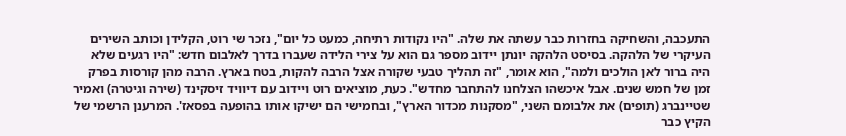התעכבה, והשחיקה בחזרות כבר עשתה את שלה. "היו נקודות רתיחה, כמעט כל יום", נזכר שי רוט, הקלידן וכותב השירים העיקרי של הלהקה. בסיסט הלהקה יונתן יידוב מספר גם הוא על צירי הלידה שעברו בדרך לאלבום חדש: "היו רגעים שלא היה ברור לאן הולכים ולמה", הוא אומר, "זה תהליך טבעי שקורה אצל הרבה להקות, בטח בארץ. הרבה מהן קורסות בפרק זמן של חמש שנים. אבל איכשהו הצלחנו להתחבר מחדש". כעת, מוציאים רוט ויידוב עם דיוויד זיסקינד (שירה וגיטרה) ואמיר שטיינברג (תופים) את אלבומם השני, "מסקנות מכדור הארץ", ובחמישי הם ישיקו אותו בהופעה בפסאז'. המרענן הרשמי של הקיץ כבר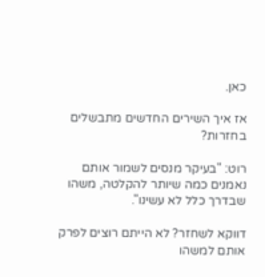כאן.

אז איך השירים החדשים מתבשלים בחזרות?

רוט: "בעיקר מנסים לשמור אותם נאמנים כמה שיותר להקלטה, משהו שבדרך כלל לא עשינו".

דווקא לשחזר? לא הייתם רוצים לפרק אותם למשהו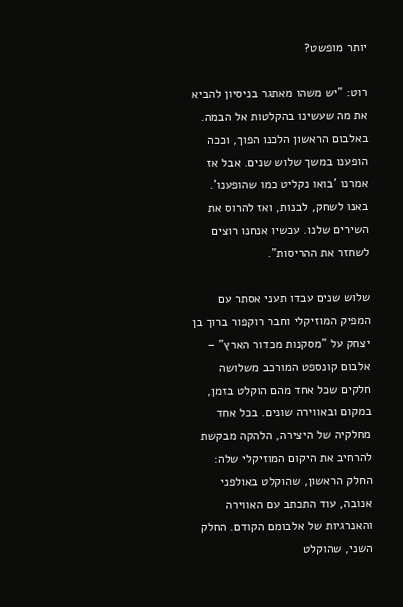יותר מופשט?

רוט: "יש משהו מאתגר בניסיון להביא את מה שעשינו בהקלטות אל הבמה. באלבום הראשון הלכנו הפוך, וככה הופענו במשך שלוש שנים. אבל אז אמרנו 'בואו נקליט כמו שהופענו'. באנו לשחק, לבנות, ואז להרוס את השירים שלנו. עכשיו אנחנו רוצים לשחזר את ההריסות".

שלוש שנים עבדו תעני אסתר עם המפיק המוזיקלי וחבר רוקפור ברוך בן יצחק על "מסקנות מכדור הארץ" – אלבום קונספט המורכב משלושה חלקים שכל אחד מהם הוקלט בזמן, במקום ובאווירה שונים. בכל אחד מחלקיה של היצירה, הלהקה מבקשת להרחיב את היקום המוזיקלי שלה: החלק הראשון, שהוקלט באולפני אנובה, עוד התכתב עם האווירה והאנרגיות של אלבומם הקודם. החלק השני, שהוקלט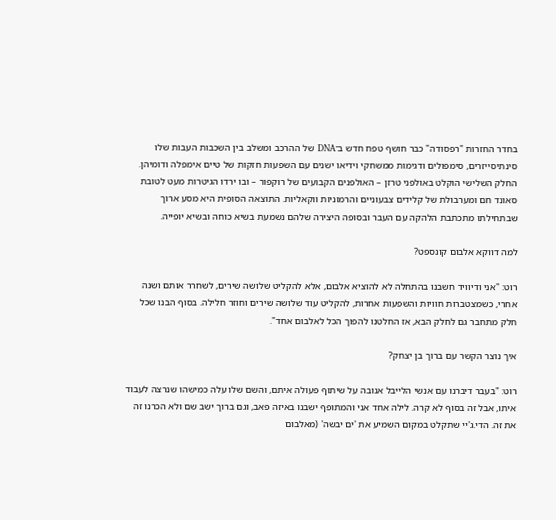בחדר החזרות "רפסודה" כבר חושף טפח חדש ב־DNA של ההרכב ומשלב בין השכבות העבות שלו סינתיסייזרים, סימפולים ודגימות ממשחקי וידיאו ישנים עם השפעות חזקות של טיים אימפלה ודומיהן. החלק השלישי הוקלט באולפני טרזן – האולפנים הקבועים של רוקפור – ובו ירדו הגיטרות מעט לטובת סאונד חם ומערבולת של קלידים צבעוניים והרמוניות ווקאליות. התוצאה הסופית היא מסע ארוך שבתחילתו מתכתבת הלהקה עם העבר ובסופה היצירה שלהם נשמעת בשיא כוחה ובשיא יופייה.

למה דווקא אלבום קונספט?

רוט: "אני ודיוויד חשבנו בהתחלה לא להוציא אלבום, אלא להקליט שלושה שירים, לשחרר אותם ושנה אחרי, כשמצטברות חוויות והשפעות אחרות, להקליט עוד שלושה שירים וחוזר חלילה. בסוף הבנו שכל חלק מתחבר גם לחלק הבא, אז החלטנו להפוך הכל לאלבום אחד".

איך נוצר הקשר עם ברוך בן יצחק?

רוט: "בעבר דיברנו עם אנשי הלייבל אנובה על שיתוף פעולה איתם, והשם שלו עלה כמישהו שנרצה לעבוד איתו, אבל זה בסוף לא קרה. לילה אחד אני והמתופף ישבנו באיזה פאב, וגם ברוך ישב שם ולא הכרנו זה את זה. הדי.ג'יי שתקלט במקום השמיע את 'ים יבשה' (מאלבום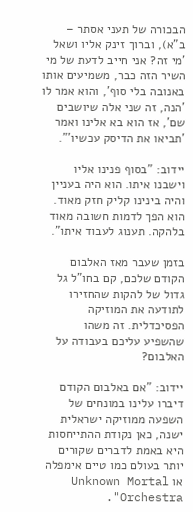הבכורה של תעני אסתר – ב"א), וברוך זינק אליו ושאל 'מי זה? אני חייב לדעת של מי השיר הזה כבר, משמיעים אותו באנובה בלי סוף', והוא אמר לו 'הנה, זה שני אלה שיושבים שם', אז הוא בא אלינו ואמר 'תביאו את הדיסק עכשיו'".

יידוב: "בסוף פנינו אליו וישבנו איתו. הוא היה בעניין והיה בינינו קליק חזק מאוד. הוא הפך לדמות חשובה מאוד בלהקה. תענוג לעבוד איתו".

בזמן שעבר מאז האלבום הקודם שלכם, קם בחו"ל גל גדול של להקות שהחזירו לתודעה את המוזיקה הפסיכדלית. זה משהו שהשפיע עליכם בעבודה על האלבום?

יידוב: "אם באלבום הקודם דיברו עלינו במונחים של השפעה ממוזיקה ישראלית ישנה, כאן נקודת ההתייחסות היא באמת לדברים שקורים יותר בעולם כמו טיים אימפלה או Unknown Mortal Orchestra".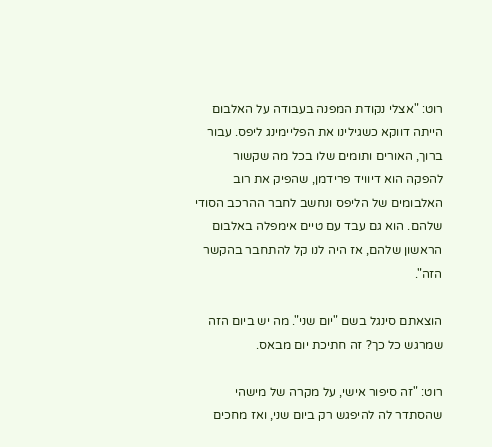רוט: "אצלי נקודת המפנה בעבודה על האלבום הייתה דווקא כשגילינו את הפליימינג ליפס. עבור ברוך, האורים ותומים שלו בכל מה שקשור להפקה הוא דיוויד פרידמן, שהפיק את רוב האלבומים של הליפס ונחשב לחבר ההרכב הסודי שלהם. הוא גם עבד עם טיים אימפלה באלבום הראשון שלהם, אז היה לנו קל להתחבר בהקשר הזה".

הוצאתם סינגל בשם "יום שני". מה יש ביום הזה שמרגש כל כך? זה חתיכת יום מבאס.

רוט: "זה סיפור אישי, על מקרה של מישהי שהסתדר לה להיפגש רק ביום שני, ואז מחכים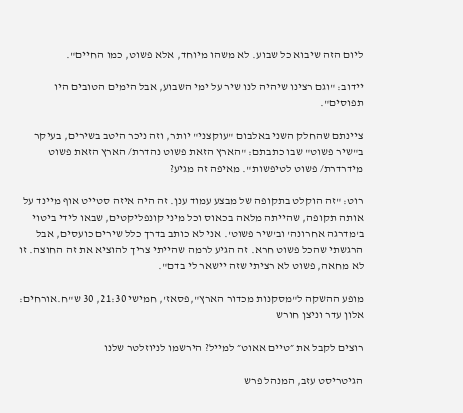ליום הזה שיבוא כל שבוע. לא משהו מיוחד, אלא פשוט, כמו החיים".

יידוב: "וגם רצינו שיהיה לנו שיר על ימי השבוע, אבל הימים הטובים היו תפוסים".

ציינתם שהחלק השני באלבום "עוקצני" יותר, וזה ניכר היטב בשירים, בעיקר ב"שיר פשוט" שבו כתבתם: "הארץ הזאת פשוט נהדרת/ הארץ הזאת פשוט מידרדרת/ פשוט לטיפשות". מאיפה זה מגיע?

רוט: "זה הוקלט בתקופה של מבצע עמוד ענן. זה היה איזה סטייט אוף מיינד על אותה תקופה, שהייתה מלאה בכאוס וכל מיני קונפליקטים, שבאו לידי ביטוי ב'מדרגה אחרונה' וב'שיר פשוט'. אני לא כותב בדרך כלל שירים כועסים, אבל הרגשתי שהכל פשוט חרא. זה הגיע לרמה שהייתי צריך להוציא את זה החוצה. זו לא מחאה, פשוט לא רציתי שזה יישאר לי בדם".

מופע ההשקה ל"מסקנות מכדור הארץ",פסאז', חמישי 21:30, 30 ש"ח.אורחים: אלון עדר וניצן חורש

רוצים לקבל את ״טיים אאוט״ למייל? הירשמו לניוזלטר שלנו

הגיטריסט עזב, המנהל פרש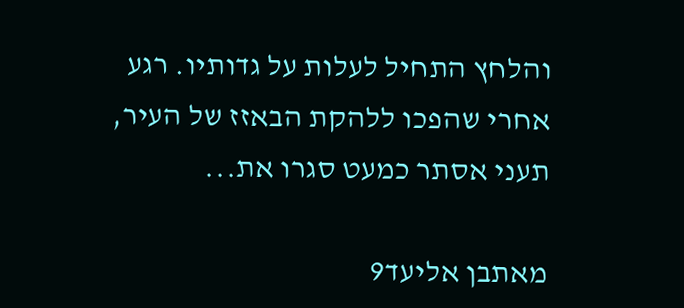והלחץ התחיל לעלות על גדותיו. רגע אחרי שהפכו ללהקת הבאזז של העיר, תעני אסתר כמעט סגרו את...

מאתבן אליעד9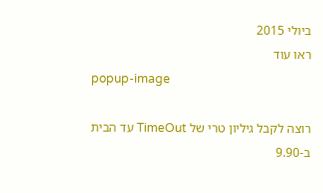ביולי 2015
ראו עוד
popup-image

רוצה לקבל גיליון טרי של TimeOut עד הבית ב-9.90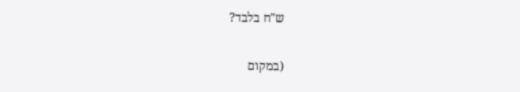ש"ח בלבד?

(במקום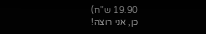19.90 ש"ח)
כן, אני רוצה!